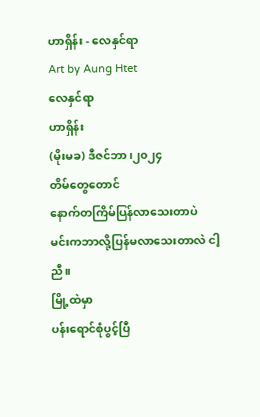ဟာရှိန်း - လေနှင်ရာ
Art by Aung Htet
လေနှင်ရာ
ဟာရှိန်း
(မိုးမခ) ဒီဇင်ဘာ၊၂၀၂၄
တိမ်တွေတောင်
နောက်တကြိမ်ပြန်လာသေးတာပဲ
မင်းကဘာလို့ပြန်မလာသေးတာလဲ ငါ့ညီ။
မြို့ထဲမှာ
ပန်းရောင်စုံပွင့်ပြီ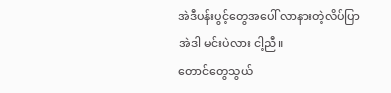အဲဒီပန်းပွင့်တွေအပေါ် လာနားတဲ့လိပ်ပြာ
အဲဒါ မင်းပဲလား ငါ့ညီ။
တောင်တွေသွယ်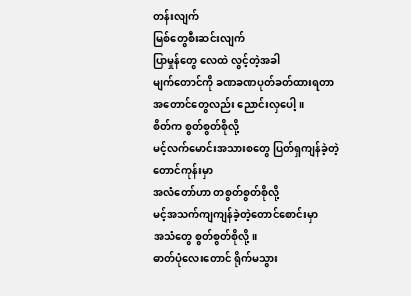တန်းလျက်
မြစ်တွေစီးဆင်းလျက်
ပြာမှုန်တွေ လေထဲ လွင့်တဲ့အခါ
မျက်တောင်ကို ခဏခဏပုတ်ခတ်ထားရတာ
အတောင်တွေလည်း ညောင်းလှပေါ့။
စိတ်က စွတ်စွတ်စိုလို့
မင့်လက်မောင်းအသားစတွေ ပြတ်ရှကျန်ခဲ့တဲ့
တောင်ကုန်းမှာ
အလံတော်ဟာ တစွတ်စွတ်စိုလို့
မင့်အသက်ကျကျန်ခဲ့တဲ့တောင်စောင်းမှာ
အသံတွေ စွတ်စွတ်စိုလို့။
ဓာတ်ပုံလေးတောင် ရိုက်မသွား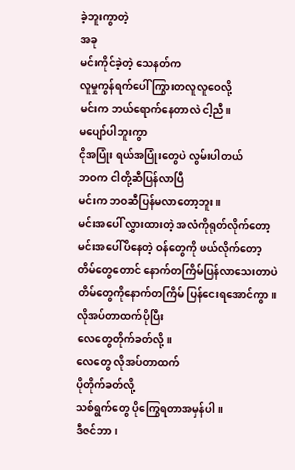ခဲ့ဘူးကွာတဲ့
အခု
မင်းကိုင်ခဲ့တဲ့ သေနတ်က
လူမှုကွန်ရက်ပေါ် ကြွားတလူလူဝေလို့
မင်းက ဘယ်ရောက်နေတာလဲ ငါ့ညီ။
မပျော်ပါဘူးကွာ
ငိုအပြုံး ရယ်အပြုံးတွေပဲ လွမ်းပါတယ်
ဘဝက ငါတို့ဆီပြန်လာပြီ
မင်းက ဘဝဆီပြန်မလာတော့ဘူး။
မင်းအပေါ် လွှားထားတဲ့ အလံကိုရုတ်လိုက်တော့
မင်းအပေါ်ပိနေတဲ့ ဝန်တွေကို ဖယ်လိုက်တော့
တိမ်တွေတောင် နောက်တကြိမ်ပြန်လာသေးတာပဲ
တိမ်တွေကိုနောက်တကြိမ် ပြန်ငေးရအောင်ကွာ။
လိုအပ်တာထက်ပိုပြီး
လေတွေတိုက်ခတ်လို့။
လေတွေ လိုအပ်တာထက်
ပိုတိုက်ခတ်လို့
သစ်ရွက်တွေ ပိုကြွေရတာအမှန်ပါ။
ဒီဇင်ဘာ၊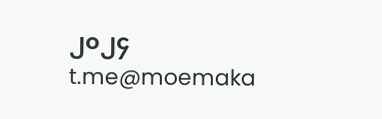၂၀၂၄
t.me@moemaka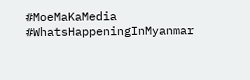#MoeMaKaMedia
#WhatsHappeningInMyanmar